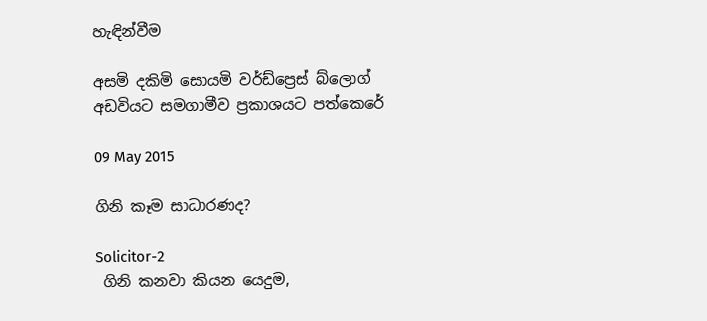හැඳින්වීම

අසමි දකිමි සොයමි වර්ඩ්ප්‍රෙස් බ්ලොග් අඩවියට සමගාමීව ප්‍රකාශයට පත්කෙරේ

09 May 2015

ගිනි කෑම සාධාරණද?

Solicitor-2
 ගිනි කනවා කියන යෙදුම,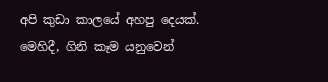අපි කුඩා කාලයේ අහපු දෙයක්. මෙහිදී, ගිනි කෑම යනුවෙන්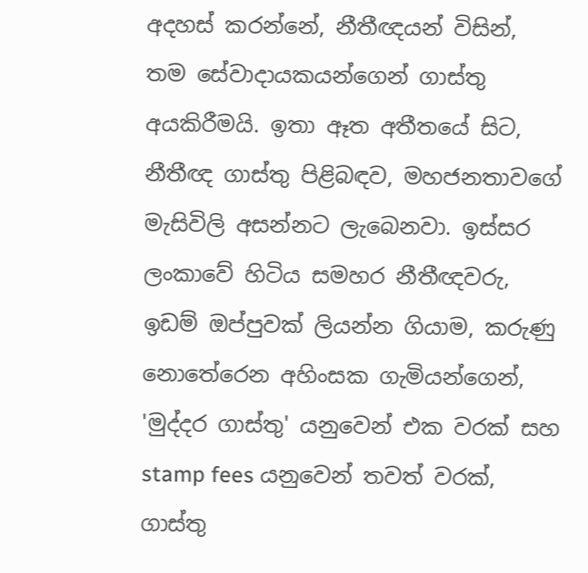අදහස් කරන්නේ, නීතීඥයන් විසින්, තම සේවාදායකයන්ගෙන් ගාස්තු අයකිරීමයි. ඉතා ඈත අතීතයේ සිට, නීතීඥ ගාස්තු පිළිබඳව, මහජනතාවගේ මැසිවිලි අසන්නට ලැබෙනවා. ඉස්සර ලංකාවේ හිටිය සමහර නීතීඥවරු, ඉඩම් ඔප්පුවක් ලියන්න ගියාම, කරුණු නොතේරෙන අහිංසක ගැමියන්ගෙන්, 'මුද්දර ගාස්තු' යනුවෙන් එක වරක් සහ stamp fees යනුවෙන් තවත් වරක්, ගාස්තු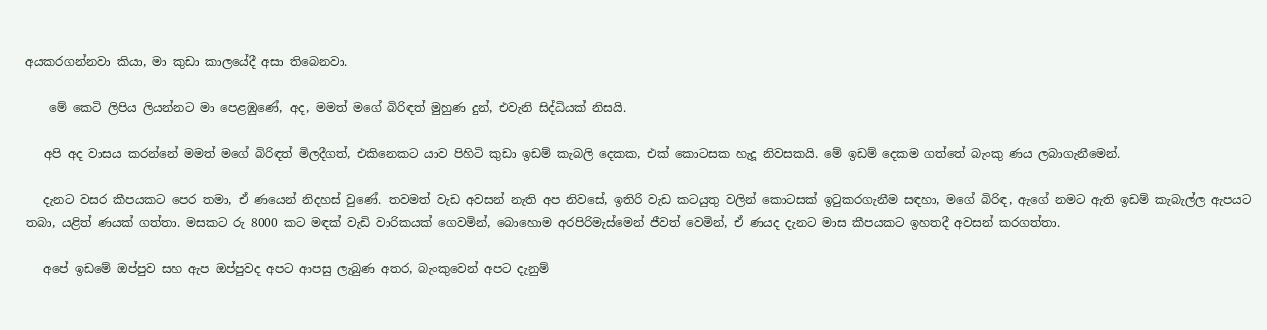අයකරගන්නවා කියා, මා කුඩා කාලයේදී අසා තිබෙනවා.

    මේ කෙටි ලිපිය ලියන්නට මා පෙළඹුණේ, අද, මමත් මගේ බිරිඳත් මුහුණ දුන්, එවැනි සිද්ධියක් නිසයි.

   අපි අද වාසය කරන්නේ මමත් මගේ බිරිඳත් මිලදීගත්, එකිනෙකට යාව පිහිටි කුඩා ඉඩම් කැබලි දෙකක, එක් කොටසක හැදූ නිවසකයි. මේ ඉඩම් දෙකම ගත්තේ බැංකු ණය ලබාගැනීමෙන්.

   දැනට වසර කීපයකට පෙර තමා, ඒ ණයෙන් නිදහස් වුණේ. තවමත් වැඩ අවසන් නැති අප නිවසේ, ඉතිරි වැඩ කටයුතු වලින් කොටසක් ඉටුකරගැනීම සඳහා, මගේ බිරිඳ, ඇගේ නමට ඇති ඉඩම් කැබැල්ල ඇපයට තබා, යළිත් ණයක් ගත්තා. මසකට රු 8000 කට මඳක් වැඩි වාරිකයක් ගෙවමින්, බොහොම අරපිරිමැස්මෙන් ජීවත් වෙමින්, ඒ ණයද දැනට මාස කීපයකට ඉහතදී අවසන් කරගත්තා.

   අපේ ඉඩමේ ඔප්පුව සහ ඇප ඔප්පුවද අපට ආපසු ලැබුණ අතර, බැංකුවෙන් අපට දැනුම්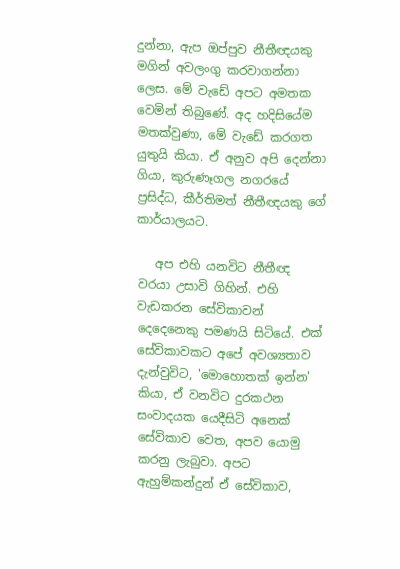දුන්නා, ඇප ඔප්පුව නීතීඥයකු මගින් අවලංගු කරවාගන්නා ලෙස. මේ වැඩේ අපට අමතක වෙමින් තිබුණේ. අද හදිසියේම මතක්වුණා, මේ වැඩේ කරගත යුතුයි කියා. ඒ අනුව අපි දෙන්නා ගියා, කුරුණෑගල නගරයේ ප්‍රසිද්ධ, කීර්තිමත් නීතීඥයකු ගේ කාර්යාලයට.

   අප එහි යනවිට නීතීඥ වරයා උසාවි ගිහින්. එහි වැඩකරන සේවිකාවන් දෙදෙනෙකු පමණයි සිටියේ. එක් සේවිකාවකට අපේ අවශ්‍යතාව දැන්වුවිට, 'මොහොතක් ඉන්න' කියා, ඒ වනවිට දුරකථන සංවාදයක යෙදීසිටි අනෙක් සේවිකාව වෙත, අපව යොමු කරනු ලැබුවා. අපට ඇහුම්කන්දුන් ඒ සේවිකාව,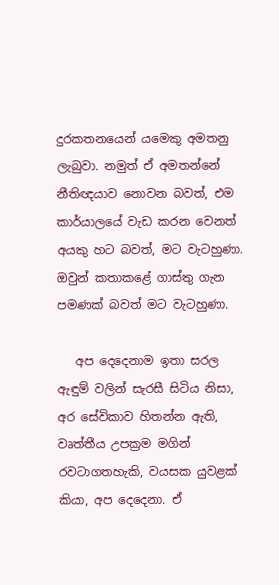දුරකතනයෙන් යමෙකු අමතනු ලැබුවා. නමුත් ඒ අමතන්නේ නීතිඥයාව නොවන බවත්, එම කාර්යාලයේ වැඩ කරන වෙනත් අයකු හට බවත්, මට වැටහුණා. ඔවුන් කතාකළේ ගාස්තු ගැන පමණක් බවත් මට වැටහුණා.

   අප දෙදෙනාම ඉතා සරල ඇඳුම් වලින් සැරසී සිටිය නිසා, අර සේවිකාව හිතන්න ඇති, වෘත්තීය උපක්‍රම මගින් රවටාගතහැකි, වයසක යුවළක් කියා, අප දෙදෙනා. ඒ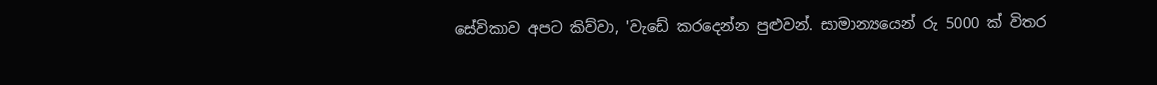සේවිකාව අපට කිව්වා, 'වැඩේ කරදෙන්න පුළුවන්. සාමාන්‍යයෙන් රු 5000 ක් විතර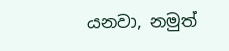යනවා, නමුත්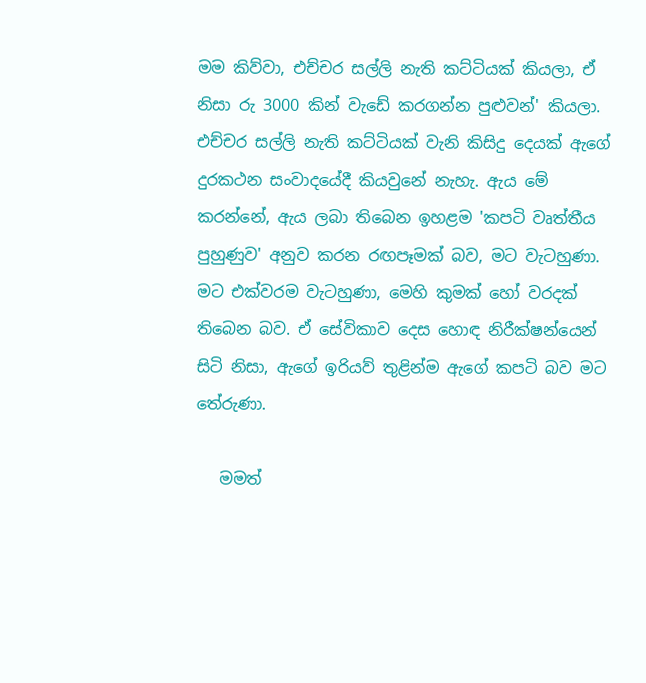මම කිව්වා, එච්චර සල්ලි නැති කට්ටියක් කියලා, ඒ නිසා රු 3000 කින් වැඩේ කරගන්න පුළුවන්' කියලා. එච්චර සල්ලි නැති කට්ටියක් වැනි කිසිදු දෙයක් ඇගේ දුරකථන සංවාදයේදී කියවුනේ නැහැ. ඇය මේ කරන්නේ, ඇය ලබා තිබෙන ඉහළම 'කපටි වෘත්තීය පුහුණුව' අනුව කරන රඟපෑමක් බව, මට වැටහුණා. මට එක්වරම වැටහුණා, මෙහි කුමක් හෝ වරදක් තිබෙන බව. ඒ සේවිකාව දෙස හොඳ නිරීක්ෂන්යෙන් සිටි නිසා, ඇගේ ඉරියව් තුළින්ම ඇගේ කපටි බව මට තේරුණා.

   මමත්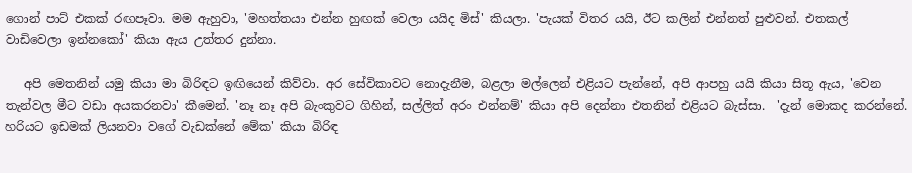ගොන් පාට් එකක් රඟපෑවා. මම ඇහුවා, 'මහත්තයා එන්න හුඟක් වෙලා යයිද මිස්' කියලා. 'පැයක් විතර යයි, ඊට කලින් එන්නත් පුළුවන්. එතකල් වාඩිවෙලා ඉන්නකෝ' කියා ඇය උත්තර දුන්නා.

   අපි මෙතනින් යමු කියා මා බිරිඳට ඉඟියෙන් කිව්වා. අර සේවිකාවට නොදැනීම, බළලා මල්ලෙන් එළියට පැන්නේ, අපි ආපහු යයි කියා සිතූ ඇය, 'වෙන තැන්වල මීට වඩා අයකරනවා' කීමෙන්. 'නෑ නෑ අපි බැංකුවට ගිහින්, සල්ලිත් අරං එන්නම්' කියා අපි දෙන්නා එතනින් එළියට බැස්සා.  'දැන් මොකද කරන්නේ. හරියට ඉඩමක් ලියනවා වගේ වැඩක්නේ මේක' කියා බිරිඳ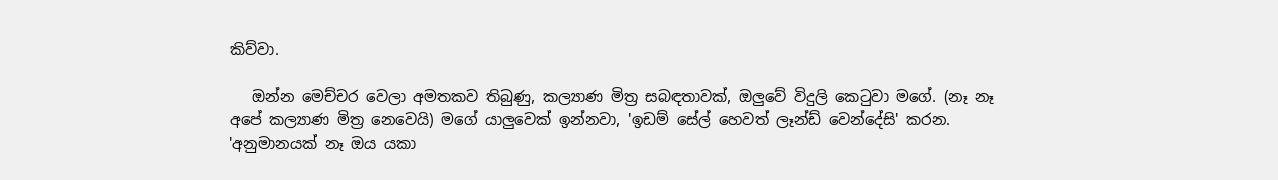කිව්වා.

   ඔන්න මෙච්චර වෙලා අමතකව තිබුණු, කල්‍යාණ මිත්‍ර සබඳතාවක්, ඔලුවේ විදුලි කෙටුවා මගේ. (නෑ නෑ අපේ කල්‍යාණ මිත්‍ර නෙවෙයි) මගේ යාලුවෙක් ඉන්නවා, 'ඉඩම් සේල් හෙවත් ලෑන්ඩ් වෙන්දේසි' කරන. 'අනුමානයක් නෑ ඔය යකා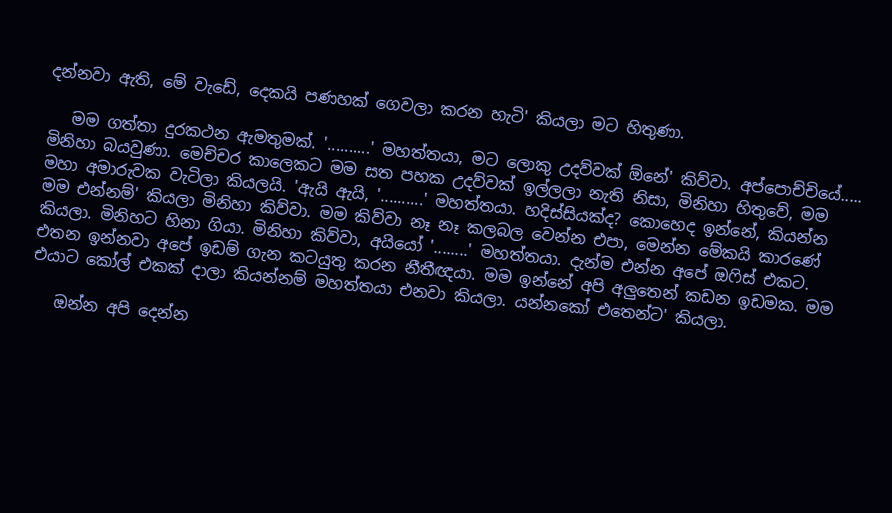දන්නවා ඇති, මේ වැඩේ, දෙකයි පණහක් ගෙවලා කරන හැටි' කියලා මට හිතුණා.

   මම ගත්තා දුරකථන ඇමතුමක්. '..........' මහත්තයා, මට ලොකු උදව්වක් ඕනේ' කිව්වා. අප්පොච්චියේ..... මිනිහා බයවුණා. මෙච්චර කාලෙකට මම සත පහක උදව්වක් ඉල්ලලා නැති නිසා, මිනිහා හිතුවේ, මම මහා අමාරුවක වැටිලා කියලයි. 'ඇයි ඇයි, '..........' මහත්තයා. හදිස්සියක්ද? කොහෙද ඉන්නේ, කියන්න මම එන්නම්' කියලා මිනිහා කිව්වා. මම කිව්වා නෑ නෑ කලබල වෙන්න එපා, මෙන්න මේකයි කාරණේ කියලා. මිනිහට හිනා ගියා. මිනිහා කිව්වා, අයියෝ '........' මහත්තයා. දැන්ම එන්න අපේ ඔෆිස් එකට. එතන ඉන්නවා අපේ ඉඩම් ගැන කටයුතු කරන නීතීඥයා. මම ඉන්නේ අපි අලුතෙන් කඩන ඉඩමක. මම එයාට කෝල් එකක් දාලා කියන්නම් මහත්තයා එනවා කියලා. යන්නකෝ එතෙන්ට' කියලා.

   ඔන්න අපි දෙන්න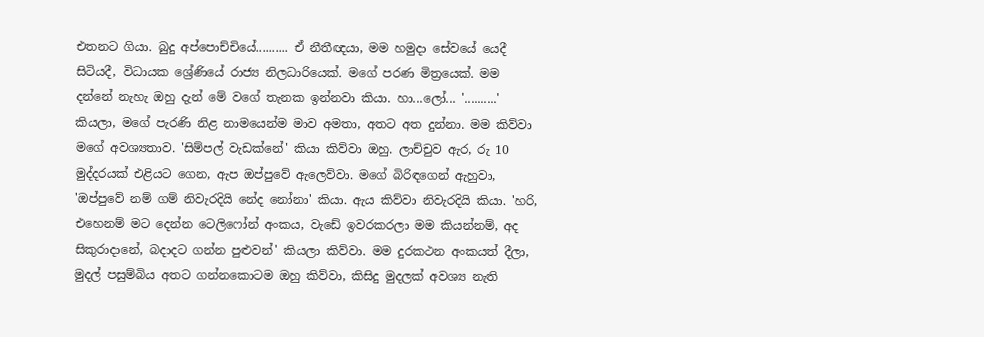එතනට ගියා. බුදු අප්පොච්චියේ.......... ඒ නීතීඥයා, මම හමුදා සේවයේ යෙදී සිටියදී, විධායක ශ්‍රේණියේ රාජ්‍ය නිලධාරියෙක්. මගේ පරණ මිත්‍රයෙක්. මම දන්නේ නැහැ ඔහු දැන් මේ වගේ තැනක ඉන්නවා කියා. හා...ලෝ... '..........' කියලා, මගේ පැරණි නිළ නාමයෙන්ම මාව අමතා, අතට අත දුන්නා. මම කිව්වා මගේ අවශ්‍යතාව. 'සිම්පල් වැඩක්නේ' කියා කිව්වා ඔහු. ලාච්චුව ඇර, රු 10 මුද්දරයක් එළියට ගෙන, ඇප ඔප්පුවේ ඇලෙව්වා. මගේ බිරිඳගෙන් ඇහුවා, 'ඔප්පුවේ නම් ගම් නිවැරදියි නේද නෝනා' කියා. ඇය කිව්වා නිවැරදියි කියා. 'හරි, එහෙනම් මට දෙන්න ටෙලිෆෝන් අංකය, වැඩේ ඉවරකරලා මම කියන්නම්, අද සිකුරාදානේ, බදාදට ගන්න පුළුවන්' කියලා කිව්වා. මම දුරකථන අංකයත් දීලා, මුදල් පසුම්බිය අතට ගන්නකොටම ඔහු කිව්වා, කිසිදු මුදලක් අවශ්‍ය නැති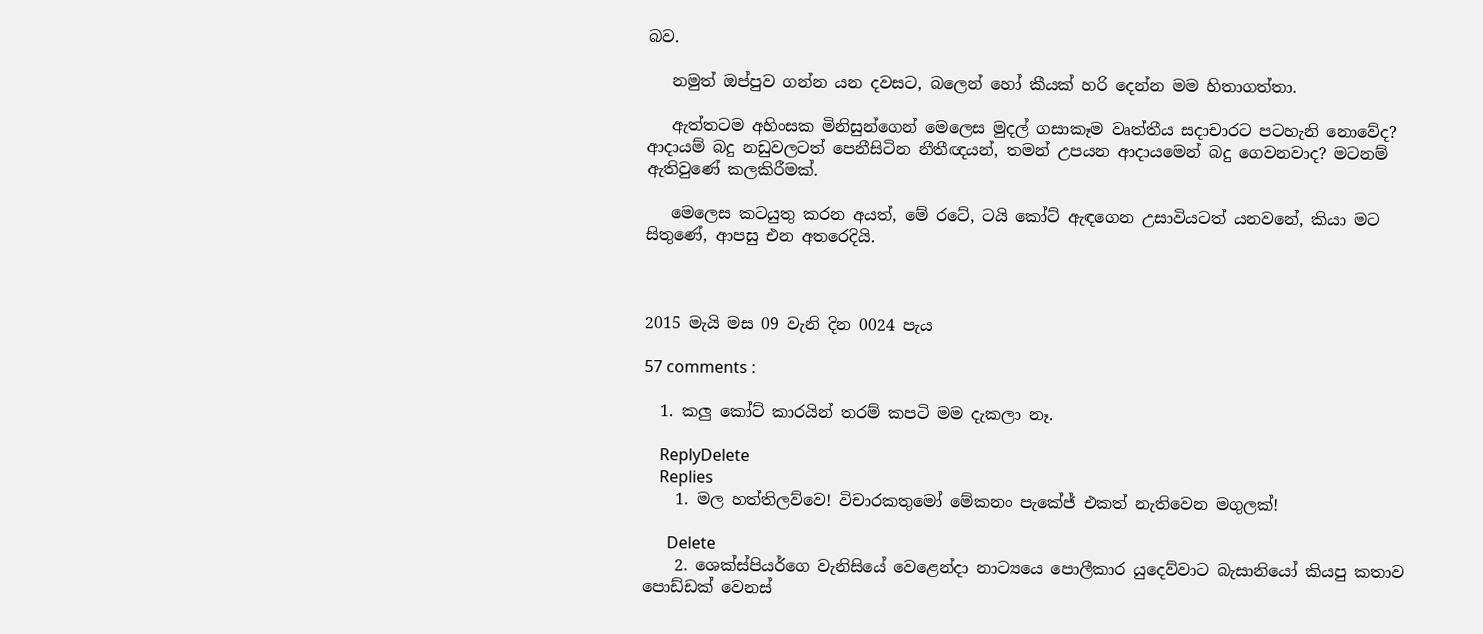බව.

   නමුත් ඔප්පුව ගන්න යන දවසට, බලෙන් හෝ කීයක් හරි දෙන්න මම හිතාගත්තා.

   ඇත්තටම අහිංසක මිනිසුන්ගෙන් මෙලෙස මුදල් ගසාකෑම වෘත්තීය සදාචාරට පටහැනි නොවේද? ආදායම් බදු නඩුවලටත් පෙනීසිටින නීතීඥයන්, තමන් උපයන ආදායමෙන් බදු ගෙවනවාද? මටනම් ඇතිවුණේ කලකිරීමක්.

   මෙලෙස කටයුතු කරන අයත්, මේ රටේ, ටයි කෝට් ඇඳගෙන උසාවියටත් යනවනේ, කියා මට සිතුණේ, ආපසු එන අතරෙදියි.



2015 මැයි මස 09 වැනි දින 0024 පැය

57 comments :

  1. කලු කෝට් කාරයින් තරම් කපටි මම දැකලා නෑ.

    ReplyDelete
    Replies
    1. මල හත්තිලව්වෙ! විචාරකතුමෝ මේකනං පැකේජ් එකත් නැතිවෙන මගුලක්!

      Delete
    2. ශෙක්ස්පියර්ගෙ වැනිසියේ වෙළෙන්දා නාට්‍යයෙ පොලීකාර යුදෙව්වාට බැසානියෝ කියපු කතාව පොඩ්ඩක් වෙනස්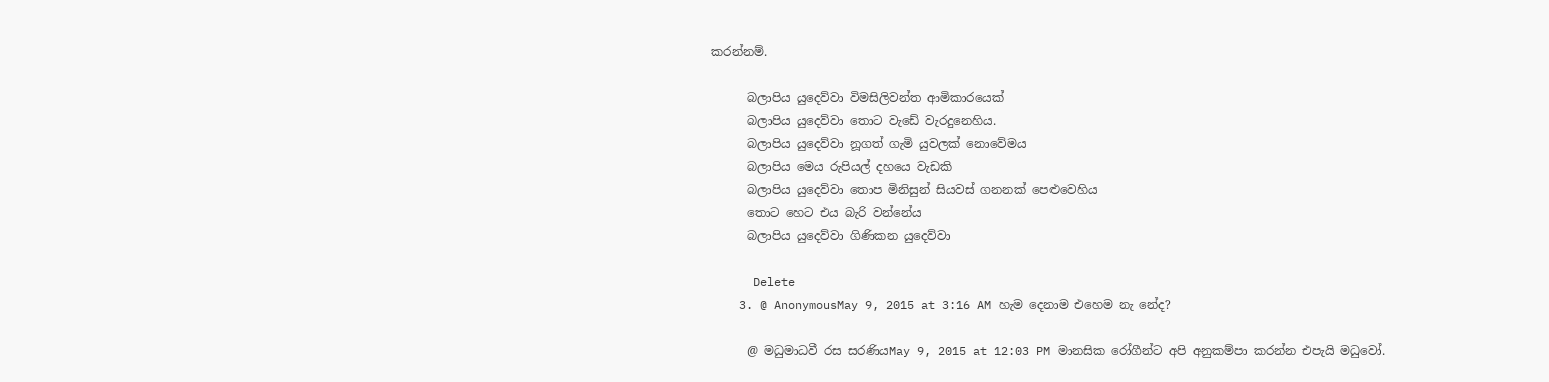කරන්නම්.

      බලාපිය යුදෙව්වා විමසිලිවන්ත ආමිකාරයෙක්
      බලාපිය යුදෙව්වා තොට වැඩේ වැරදුනෙහිය.
      බලාපිය යුදෙව්වා නූගත් ගැමි යුවලක් නොවේමය
      බලාපිය මෙය රුපියල් දහයෙ වැඩකි
      බලාපිය යුදෙව්වා තොප මිනිසුන් සියවස් ගනනක් පෙළුවෙහිය
      තොට හෙට එය බැරි වන්නේය
      බලාපිය යුදෙව්වා ගිණිකන යුදෙව්වා

      Delete
    3. @ AnonymousMay 9, 2015 at 3:16 AM හැම දෙනාම එහෙම නැ නේද?

      @ මධුමාධවී රස සරණියMay 9, 2015 at 12:03 PM මානසික රෝගීන්ට අපි අනුකම්පා කරන්න එපැයි මධුවෝ.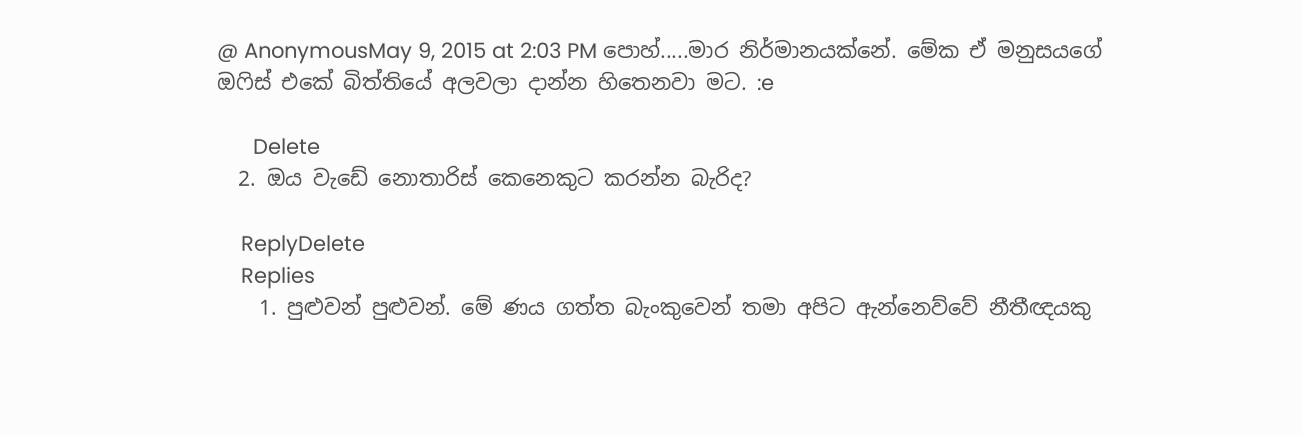@ AnonymousMay 9, 2015 at 2:03 PM පොහ්.....මාර නිර්මානයක්නේ. මේක ඒ මනුසයගේ ඔෆිස් එකේ බිත්තියේ අලවලා දාන්න හිතෙනවා මට. :e

      Delete
  2. ඔය වැඩේ නොතාරිස් කෙනෙකුට කරන්න බැරිද?

    ReplyDelete
    Replies
    1. පුළුවන් පුළුවන්. මේ ණය ගත්ත බැංකුවෙන් තමා අපිට ඇන්නෙව්වේ නීතීඥයකු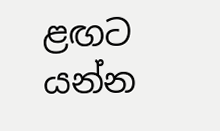ළඟට යන්න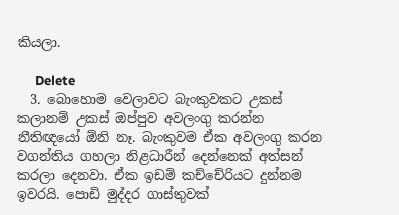කියලා.

      Delete
  3. බොහොම වෙලාවට බැංකුවකට උකස් කලානම් උකස් ඔප්පුව අවලංගු කරන්න නීතිඥයෝ ඕනි නෑ. බැංකුවම ඒක අවලංගු කරන වගන්තිය ගහලා නිළධාරීන් දෙන්නෙක් අත්සන් කරලා දෙනවා. ඒක ඉඩම් කච්චේරියට දුන්නම ඉවරයි. පොඩි මුද්දර ගාස්තුවක්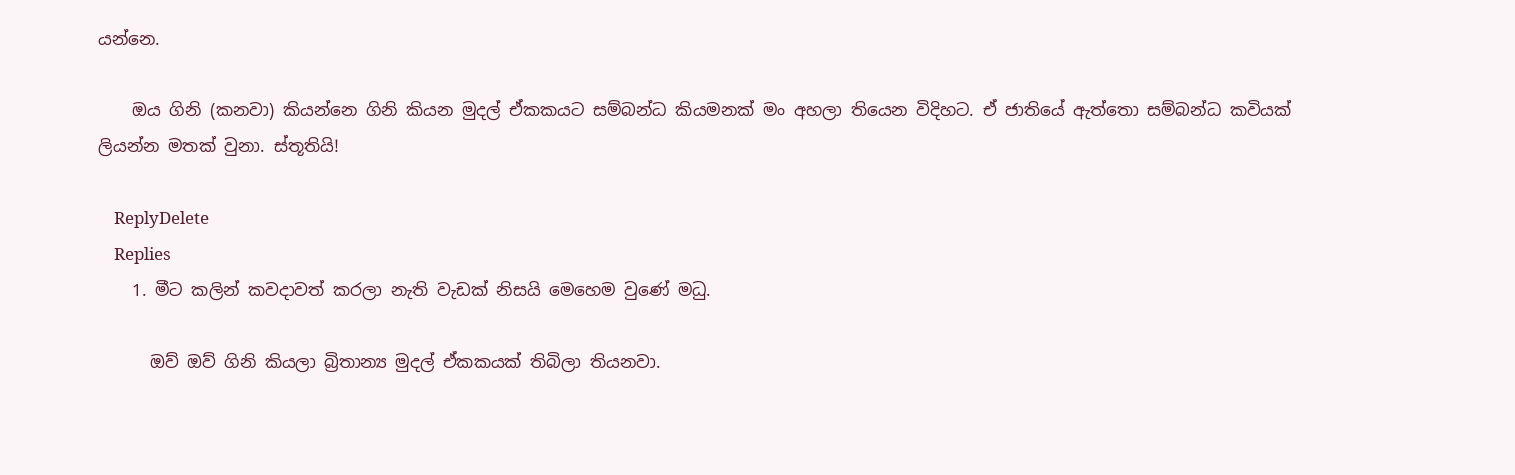යන්නෙ.

    ඔය ගිනි (කනවා) කියන්නෙ ගිනි කියන මුදල් ඒකකයට සම්බන්ධ කියමනක් මං අහලා තියෙන විදිහට. ඒ ජාතියේ ඇත්තො සම්බන්ධ කවියක් ලියන්න මතක් වුනා. ස්තූතියි!

    ReplyDelete
    Replies
    1. මීට කලින් කවදාවත් කරලා නැති වැඩක් නිසයි මෙහෙම වුණේ මධු.

      ඔව් ඔව් ගිනි කියලා බ්‍රිතාන්‍ය මුදල් ඒකකයක් තිබිලා තියනවා.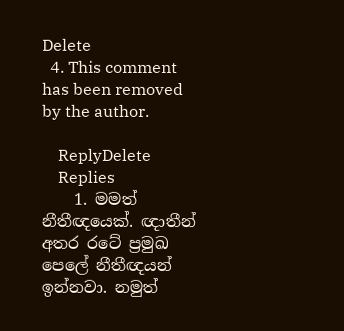Delete
  4. This comment has been removed by the author.

    ReplyDelete
    Replies
    1. මමත් නීතීඥයෙක්. ඥාතීන් අතර රටේ ප්‍රමුඛ පෙලේ නීතීඥයන් ඉන්නවා. නමුත්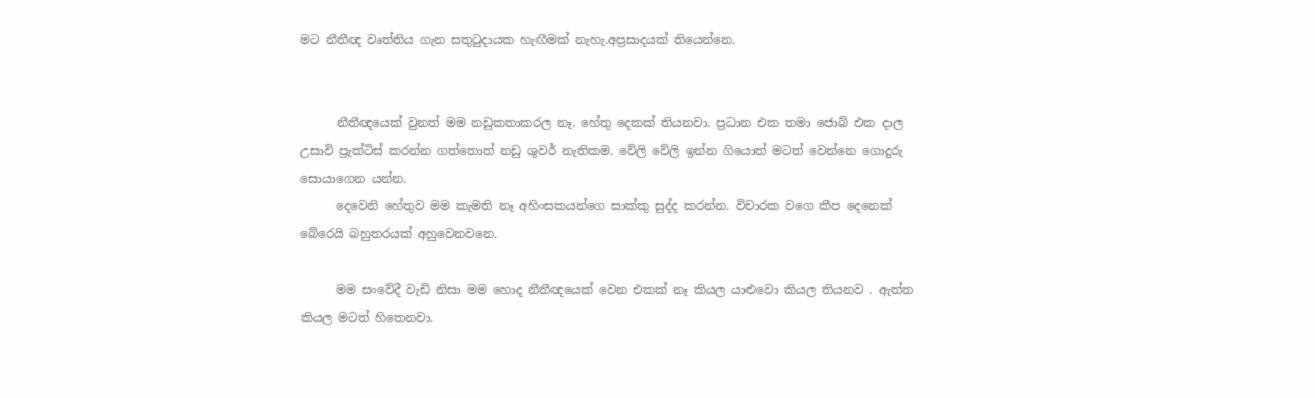මට නීතීඥ වෘත්තිය ගැන සතුටුදායක හැඟීමක් නැහැ.අප්‍රසාදයක් තියෙන්නෙ.


      නීතීඥයෙක් වුනත් මම නඩුකතාකරල නෑ. හේතු දෙකක් තියනවා. ප්‍රධාන එක තමා ජොබ් එක දාල උසාවි ප්‍රැක්ටිස් කරන්න ගත්තොත් නඩු ශුවර් නැතිකම. වේලි වේලි ඉන්න ගියොත් මටත් වෙන්නෙ ගොදුරු සොයාගෙන යන්න.
      දෙවෙනි හේතුව මම කැමති නෑ අහිංසකයන්ගෙ සාක්කු සුද්ද කරන්න. විචාරක වගෙ කීප දෙනෙක් බේරෙයි බහුතරයක් අහුවෙනවනෙ.

      මම සංවේදී වැඩි නිසා මම හොද නීතීඥයෙක් වෙන එකක් නෑ කියල යාළුවො කියල තියනව . ඇත්ත කියල මටත් හිතෙනවා.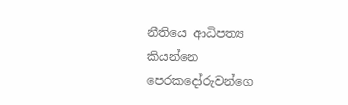නීතියෙ ආධිපත්‍ය කියන්නෙ පෙරකදෝරුවන්ගෙ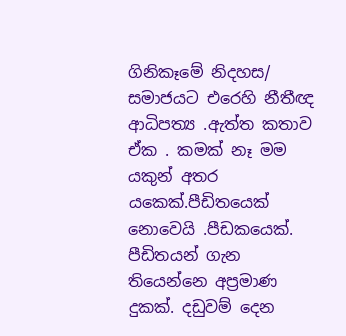ගිනිකෑමේ නිදහස/ සමාජයට එරෙහි නීතීඥ ආධිපත්‍ය .ඇත්ත කතාව ඒක . කමක් නෑ මම යකුන් අතර යකෙක්.පීඩිතයෙක් නොවෙයි .පීඩකයෙක්. පීඩිතයන් ගැන තියෙන්නෙ අප්‍රමාණ දුකක්. දඩුවම් දෙන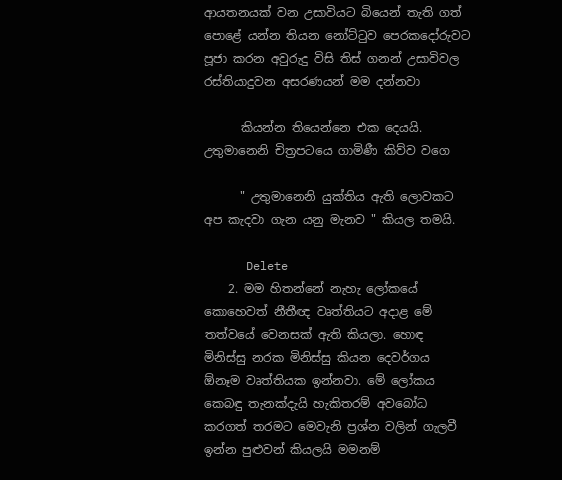ආයතනයක් වන උසාවියට බියෙන් තැති ගත් පොළේ යන්න තියන නෝට්ටුව පෙරකදෝරුවට පූජා කරන අවුරුදු විසි තිස් ගනන් උසාවිවල රස්තියාදුවන අසරණයන් මම දන්නවා

      කියන්න තියෙන්නෙ එක දෙයයි. උතුමානෙනි චිත්‍රපටයෙ ගාමිණී කිව්ව වගෙ

      " උතුමානෙනි යුක්තිය ඇති ලොවකට අප කැදවා ගැන යනු මැනව " කියල තමයි.

      Delete
    2. මම හිතන්නේ නැහැ ලෝකයේ කොහෙවත් නීතීඥ වෘත්තියට අදාළ මේ තත්වයේ වෙනසක් ඇති කියලා. හොඳ මිනිස්සු නරක මිනිස්සු කියන දෙවර්ගය ඕනෑම වෘත්තියක ඉන්නවා. මේ ලෝකය කෙබඳු තැනක්දැයි හැකිතරම් අවබෝධ කරගත් තරමට මෙවැනි ප්‍රශ්න වලින් ගැලවී ඉන්න පුළුවන් කියලයි මමනම්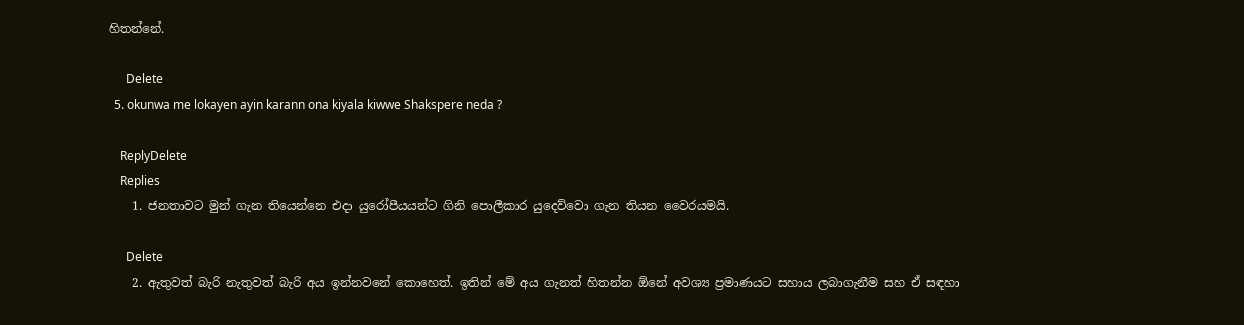හිතන්නේ.

      Delete
  5. okunwa me lokayen ayin karann ona kiyala kiwwe Shakspere neda ?

    ReplyDelete
    Replies
    1. ජනතාවට මුන් ගැන තියෙන්නෙ එදා යුරෝපීයයන්ට ගිනි පොලීකාර යුදෙව්වො ගැන තියන වෛරයමයි.

      Delete
    2. ඇතුවත් බැරි නැතුවත් බැරි අය ඉන්නවනේ කොහෙත්. ඉතින් මේ අය ගැනත් හිතන්න ඕනේ අවශ්‍ය ප්‍රමාණයට සහාය ලබාගැනීම සහ ඒ සඳහා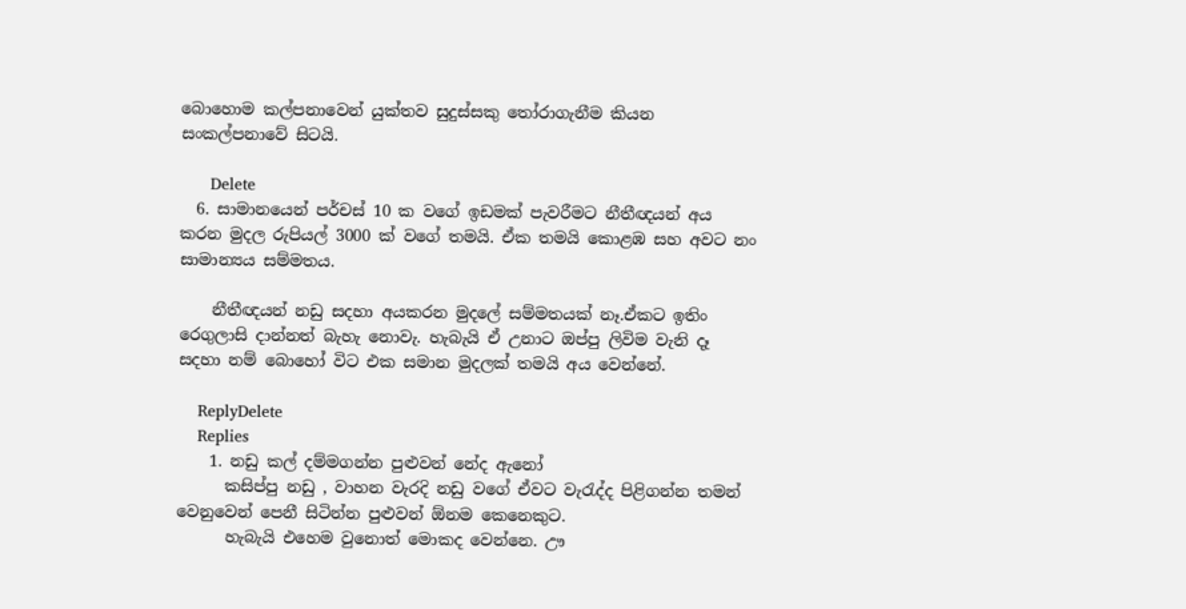බොහොම කල්පනාවෙන් යුක්තව සුදුස්සකු තෝරාගැනීම කියන සංකල්පනාවේ සිටයි.

      Delete
  6. සාමානයෙන් පර්චස් 10 ක වගේ ඉඩමක් පැවරීමට නීතීඥයන් අය කරන මුදල රුපියල් 3000 ක් වගේ තමයි. ඒක තමයි කොළඹ සහ අවට නං සාමාන්‍යය සම්මතය.

    නීතීඥයන් නඩු සදහා අයකරන මුදලේ සම්මතයක් නෑ.ඒකට ඉතිං රෙගුලාසි දාන්නත් බැහැ නොවැ. හැබැයි ඒ උනාට ඔප්පු ලිවිම වැනි දෑ සදහා නම් බොහෝ විට එක සමාන මුදලක් තමයි අය වෙන්නේ.

    ReplyDelete
    Replies
    1. නඩු කල් දම්මගන්න පුළුවන් නේද ඇනෝ
      කසිප්පු නඩු , වාහන වැරදි නඩු වගේ ඒවට වැරැද්ද පිළිගන්න තමන් වෙනුවෙන් පෙනී සිටින්න පුළුවන් ඕනම කෙනෙකුට.
      හැබැයි එහෙම වුනොත් මොකද වෙන්නෙ. ඌ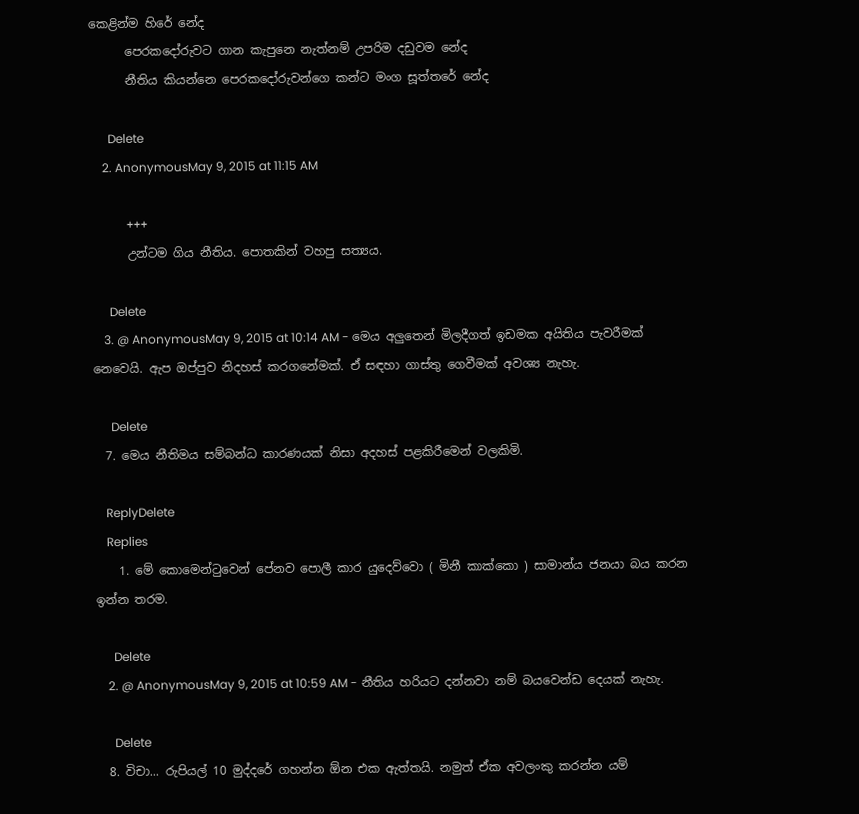කෙළින්ම හිරේ නේද
      පෙරකදෝරුවට ගාන කැපුනෙ නැත්නම් උපරිම දඩුවම නේද
      නීතිය කියන්නෙ පෙරකදෝරුවන්ගෙ කන්ට මංග සූත්තරේ නේද

      Delete
    2. AnonymousMay 9, 2015 at 11:15 AM

      +++
      උන්ටම ගිය නීතිය. පොතකින් වහපු සත්‍යය.

      Delete
    3. @ AnonymousMay 9, 2015 at 10:14 AM - මෙය අලුතෙන් මිලදීගත් ඉඩමක අයිතිය පැවරීමක් නෙවෙයි. ඇප ඔප්පුව නිදහස් කරගනේමක්. ඒ සඳහා ගාස්තු ගෙවීමක් අවශ්‍ය නැහැ.

      Delete
  7. මෙය නීතිමය සම්බන්ධ කාරණයක් නිසා අදහස් පළකිරීමෙන් වලකිමි.

    ReplyDelete
    Replies
    1. මේ කොමෙන්ටුවෙන් පේනව පොලී කාර යුදෙව්වො ( මිනී කාක්කො ) සාමාන්ය ජනයා බය කරන ඉන්න තරම.

      Delete
    2. @ AnonymousMay 9, 2015 at 10:59 AM - නීතිය හරියට දන්නවා නම් බයවෙන්ඩ දෙයක් නැහැ.

      Delete
  8. විචා... රුපියල් 10 මුද්දරේ ගහන්න ඕන එක ඇත්තයි. නමුත් ඒක අවලංකු කරන්න යම්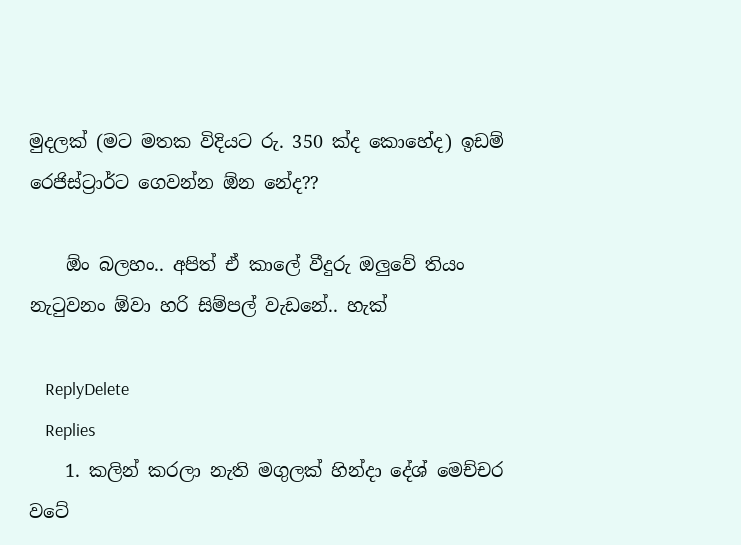මුදලක් (මට මතක විදියට රු. 350 ක්ද කොහේද) ඉඩම් රෙජිස්ට්‍රාර්ට ගෙවන්න ඕන නේද??

    ඕං බලහං.. අපිත් ඒ කාලේ වීදුරු ඔලුවේ තියං නැටුවනං ඕවා හරි සිම්පල් වැඩනේ.. හැක්

    ReplyDelete
    Replies
    1. කලින් කරලා නැති මගුලක් හින්දා දේශ් මෙච්චර වටේ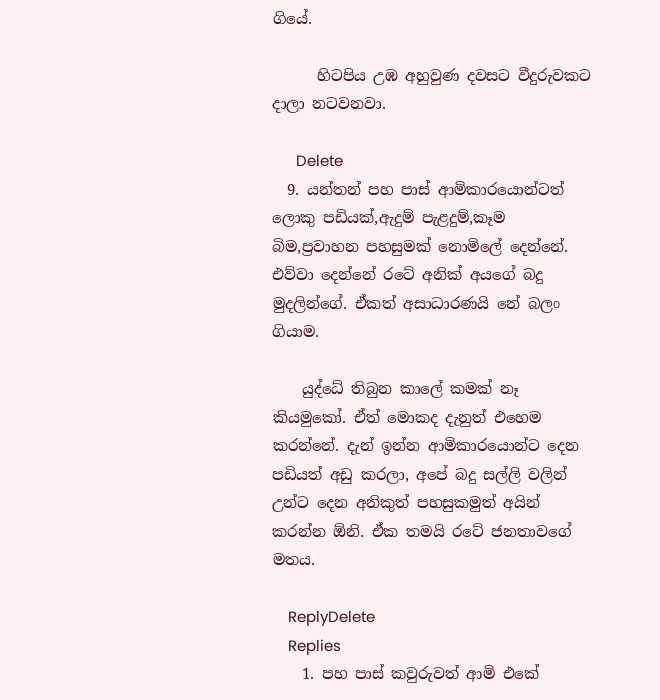ගියේ.

      හිටපිය උඹ අහුවුණ දවසට වීදුරුවකට දාලා නටවනවා.

      Delete
  9. යන්තන් පහ පාස් ආමිකාරයොන්ටත් ලොකු පඩියක්,ඇදුම් පැළදුම්,කෑම බිම,ප්‍රවාහන පහසුමක් නොමිලේ දෙන්නේ. එව්වා දෙන්නේ රටේ අනික් අයගේ බදු මුදලින්ගේ. ඒකත් අසාධාරණයි නේ බලං ගියාම.

    යුද්ධේ තිබුන කාලේ කමක් නෑ කියමුකෝ. ඒත් මොකද දැනුත් එහෙම කරන්නේ. දැන් ඉන්න ආමිකාරයොන්ට දෙන පඩියත් අඩු කරලා, අපේ බදු සල්ලි වලින් උන්ට දෙන අනිකුත් පහසුකමුත් අයින් කරන්න ඕනි. ඒක තමයි රටේ ජනතාවගේ මතය.

    ReplyDelete
    Replies
    1. පහ පාස් කවුරුවත් ආමි එකේ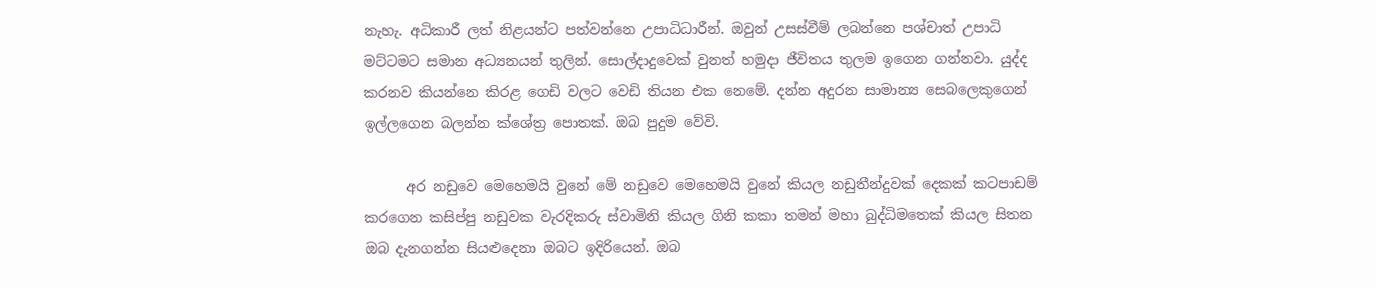නැහැ. අධිකාරී ලත් නිළයන්ට පත්වන්නෙ උපාධිධාරීන්. ඔවුන් උසස්වීම් ලබන්නෙ පශ්චාත් උපාධි මට්ටමට සමාන අධ්‍යනයන් තුලින්. සොල්දාදුවෙක් වුනත් හමුදා ජීවිතය තුලම ඉගෙන ගන්නවා. යුද්ද කරනව කියන්නෙ කිරළ ගෙඩි වලට වෙඩි තියන එක නෙමේ. දන්න අදුරන සාමාන්‍ය සෙබලෙකුගෙන් ඉල්ලගෙන බලන්න ක්ශේත්‍ර පොතක්. ඔබ පුදුම වේවි.

      අර නඩුවෙ මෙහෙමයි වුනේ මේ නඩුවෙ මෙහෙමයි වුනේ කියල නඩුතීන්දුවක් දෙකක් කටපාඩම් කරගෙන කසිප්පු නඩුවක වැරදිකරු ස්වාමිනි කියල ගිනි කකා තමන් මහා බුද්ධිමතෙක් කියල සිතන ඔබ දැනගන්න සියළුදෙනා ඔබට ඉදිරියෙන්. ඔබ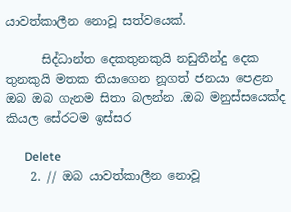යාවත්කාලීන නොවූ සත්වයෙක්.

      සිද්ධාන්ත දෙකතුනකුයි නඩුතීන්දු දෙක තුනකුයි මතක තියාගෙන නූගත් ජනයා පෙළන ඔබ ඔබ ගැනම සිතා බලන්න .ඔබ මනුස්සයෙක්ද කියල සේරටම ඉස්සර

      Delete
    2. // ඔබ යාවත්කාලීන නොවූ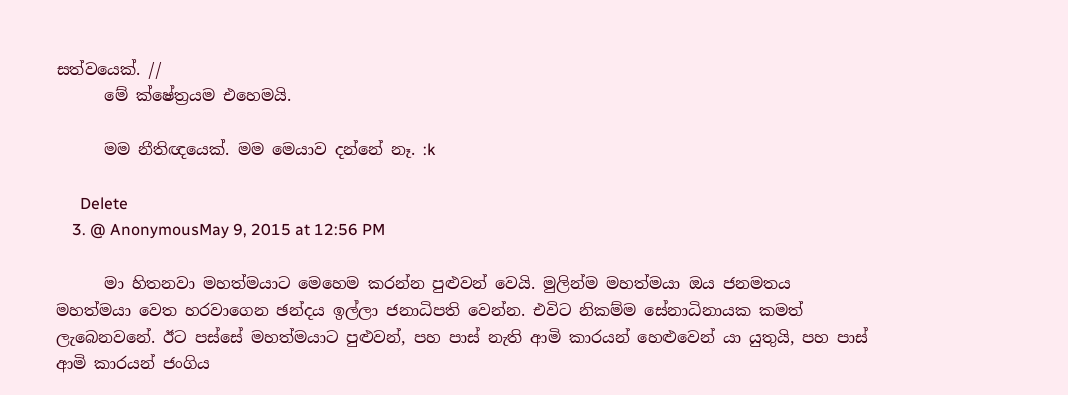සත්වයෙක්. //
      මේ ක්ෂේත්‍රයම එහෙමයි.

      මම නීතිඥයෙක්. මම මෙයාව දන්නේ නෑ. :k

      Delete
    3. @ AnonymousMay 9, 2015 at 12:56 PM

      මා හිතනවා මහත්මයාට මෙහෙම කරන්න පුළුවන් වෙයි. මුලින්ම මහත්මයා ඔය ජනමතය මහත්මයා වෙත හරවාගෙන ඡන්දය ඉල්ලා ජනාධිපති වෙන්න. එවිට නිකම්ම සේනාධිනායක කමත් ලැබෙනවනේ. ඊට පස්සේ මහත්මයාට පුළුවන්, පහ පාස් නැති ආමි කාරයන් හෙළුවෙන් යා යුතුයි, පහ පාස් ආමි කාරයන් ජංගිය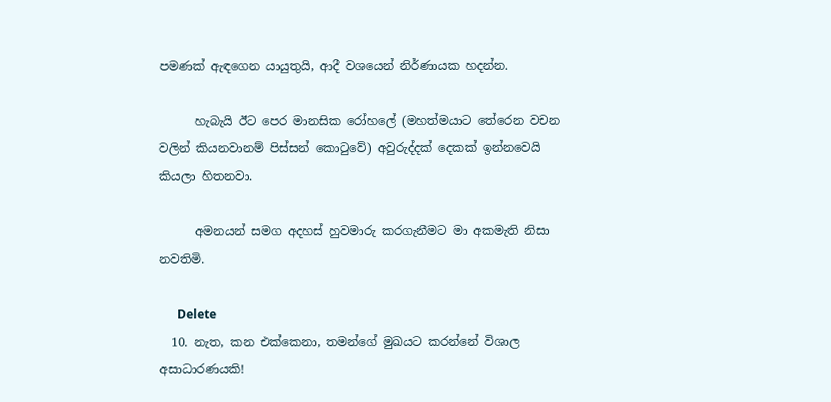පමණක් ඇඳගෙන යායුතුයි, ආදී වශයෙන් නිර්ණායක හදන්න.

      හැබැයි ඊට පෙර මානසික රෝහලේ (මහත්මයාට තේරෙන වචන වලින් කියනවානම් පිස්සන් කොටුවේ) අවුරුද්දක් දෙකක් ඉන්නවෙයි කියලා හිතනවා.

      අමනයන් සමග අදහස් හුවමාරු කරගැනීමට මා අකමැති නිසා නවතිමි.

      Delete
  10. නැත, කන එක්කෙනා, තමන්ගේ මුඛයට කරන්නේ විශාල අසාධාරණයකි!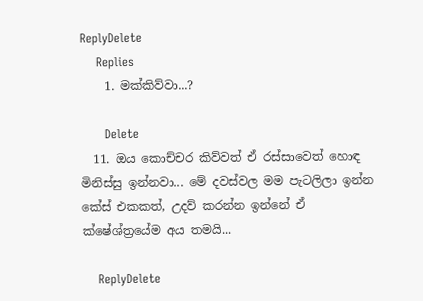ReplyDelete
    Replies
    1. මක්කිව්වා...?

      Delete
  11. ඔය කොච්චර කිව්වත් ඒ රස්සාවෙත් හොඳ මිනිස්සු ඉන්නවා... මේ දවස්වල මම පැටලිලා ඉන්න කේස් එකකත්, උදව් කරන්න ඉන්නේ ඒ ක්ෂේශ්ත්‍රයේම අය තමයි...

    ReplyDelete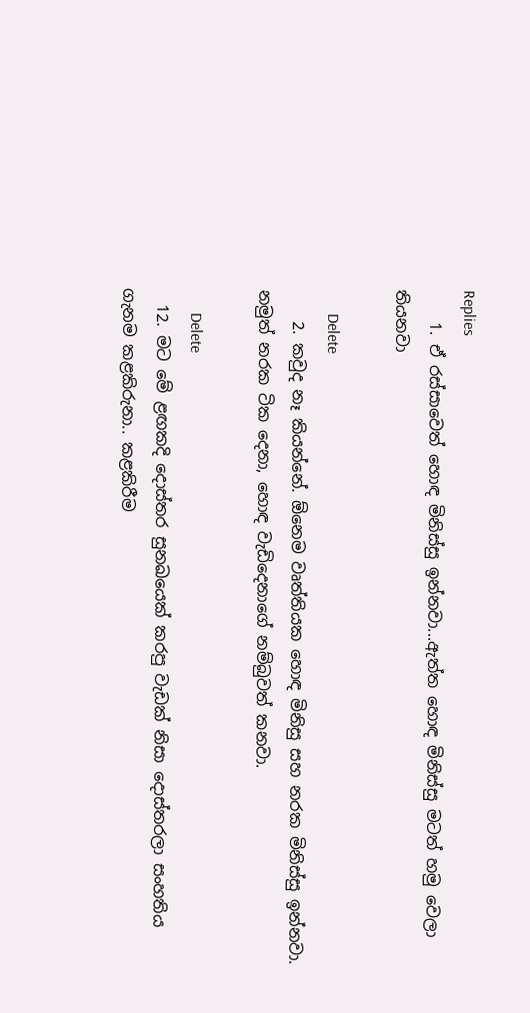Replies
    1. ඒ රස්සාවෙත් හොඳ මිනිස්සු ඉන්නවා...ඇත්ත හොඳ මිනිස්සු මටත් හමු වෙලා තියනවා

      Delete
    2. කවුද නෑ කියන්නේ. ඕනෙම වෘත්තියක හොඳ මිනිසු සහ නරක මිනිස්සු ඉන්නවා. නමුත් නරක ටික දෙනා, හොඳ වැඩිදෙනාගේ නම්බුවත් කනවා.

      Delete
  12. මට මේ ළඟකදි දොස්තර සුනඛයෙක් කරපු වැඩක් නිසා දොස්තරලා සංහතිය ගැනම කළකිරුනා.. කළකිරීම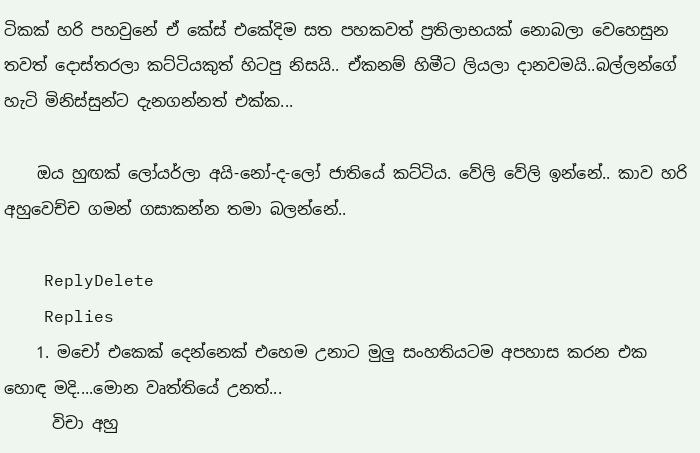ටිකක් හරි පහවුනේ ඒ කේස් එකේදිම සත පහකවත් ප්‍රතිලාභයක් නොබලා වෙහෙසුන තවත් දොස්තරලා කට්ටියකුත් හිටපු නිසයි.. ඒකනම් හිමීට ලියලා දානවමයි..බල්ලන්ගේ හැටි මිනිස්සුන්ට දැනගන්නත් එක්ක...

    ඔය හුඟක් ලෝයර්ලා අයි-නෝ-ද-ලෝ ජාතියේ කට්ටිය. වේලි වේලි ඉන්නේ.. කාව හරි අහුවෙච්ච ගමන් ගසාකන්න තමා බලන්නේ..

    ReplyDelete
    Replies
    1. මචෝ එකෙක් දෙන්නෙක් එහෙම උනාට මුලු සංහතියටම අපහාස කරන එක හොඳ මදි....මොන වෘත්තියේ උනත්...
      විචා අහු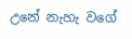උනේ නැහැ වගේ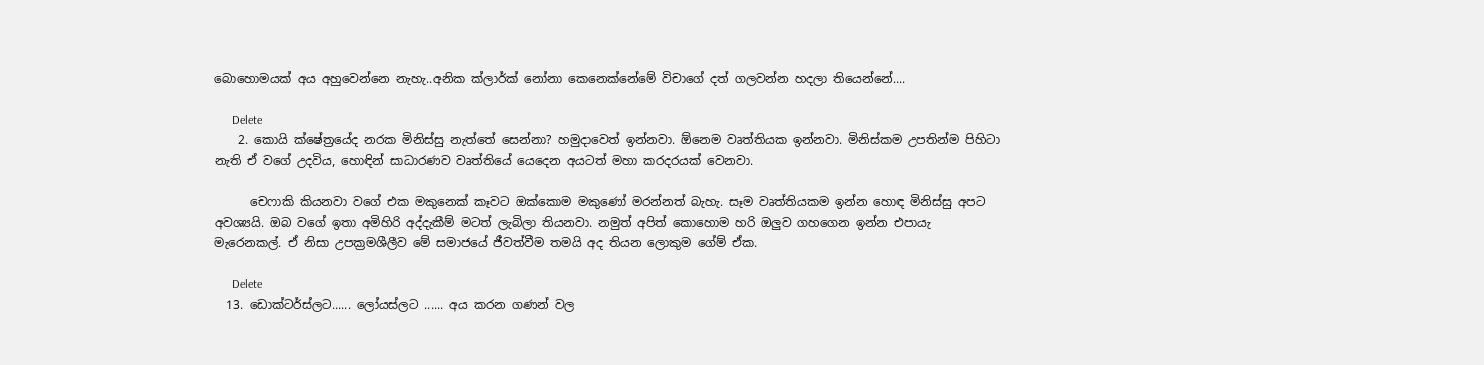බොහොමයක් අය අහුවෙන්නෙ නැහැ..අනික ක්ලාර්ක් නෝනා කෙනෙක්නේමේ විචාගේ දත් ගලවන්න හදලා තියෙන්නේ....

      Delete
    2. කොයි ක්ෂේත්‍රයේද නරක මිනිස්සු නැත්තේ සෙන්නා? හමුදාවෙත් ඉන්නවා. ඕනෙම වෘත්තියක ඉන්නවා. මිනිස්කම උපතින්ම පිහිටා නැති ඒ වගේ උදවිය, හොඳින් සාධාරණව වෘත්තියේ යෙදෙන අයටත් මහා කරදරයක් වෙනවා.

      චෙෆාකි කියනවා වගේ එක මකුනෙක් කෑවට ඔක්කොම මකුණෝ මරන්නත් බැහැ. සෑම වෘත්තියකම ඉන්න හොඳ මිනිස්සු අපට අවශ්‍යයි. ඔබ වගේ ඉතා අමිහිරි අද්දැකීම් මටත් ලැබිලා තියනවා. නමුත් අපිත් කොහොම හරි ඔලුව ගහගෙන ඉන්න එපායැ මැරෙනකල්. ඒ නිසා උපක්‍රමශීලීව මේ සමාජයේ ජීවත්වීම තමයි අද තියන ලොකුම ගේම් ඒක.

      Delete
  13. ඩොක්ටර්ස්ලට...... ලෝයස්ලට ...... අය කරන ගණන් වල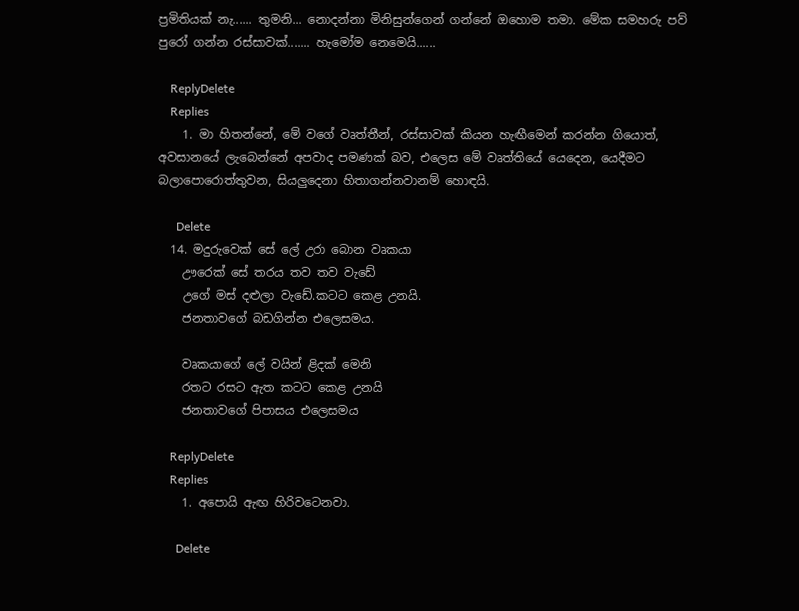ප්‍රමිතියක් නැ...... තුමනි... නොදන්නා මිනිසුන්ගෙන් ගන්නේ ඔහොම තමා. මේක සමහරු පව් පුරෝ ගන්න රස්සාවක්....... හැමෝම නෙමෙයි......

    ReplyDelete
    Replies
    1. මා හිතන්නේ, මේ වගේ වෘත්තීන්, රස්සාවක් කියන හැඟීමෙන් කරන්න ගියොත්, අවසානයේ ලැබෙන්නේ අපවාද පමණක් බව, එලෙස මේ වෘත්තියේ යෙදෙන, යෙදීමට බලාපොරොත්තුවන, සියලුදෙනා හිතාගන්නවානම් හොඳයි.

      Delete
  14. මදුරුවෙක් සේ ලේ උරා බොන වෘකයා
    ඌරෙක් සේ තරය තව තව වැඩේ
    උගේ මස් දළුලා වැඩේ.කටට කෙළ උනයි.
    ජනතාවගේ බඩගින්න එලෙසමය.

    වෘකයාගේ ලේ වයින් ළිදක් මෙනි
    රතට රසට ඇත කටට කෙළ උනයි
    ජනතාවගේ පිපාසය එලෙසමය

    ReplyDelete
    Replies
    1. අපොයි ඇඟ හිරිවටෙනවා.

      Delete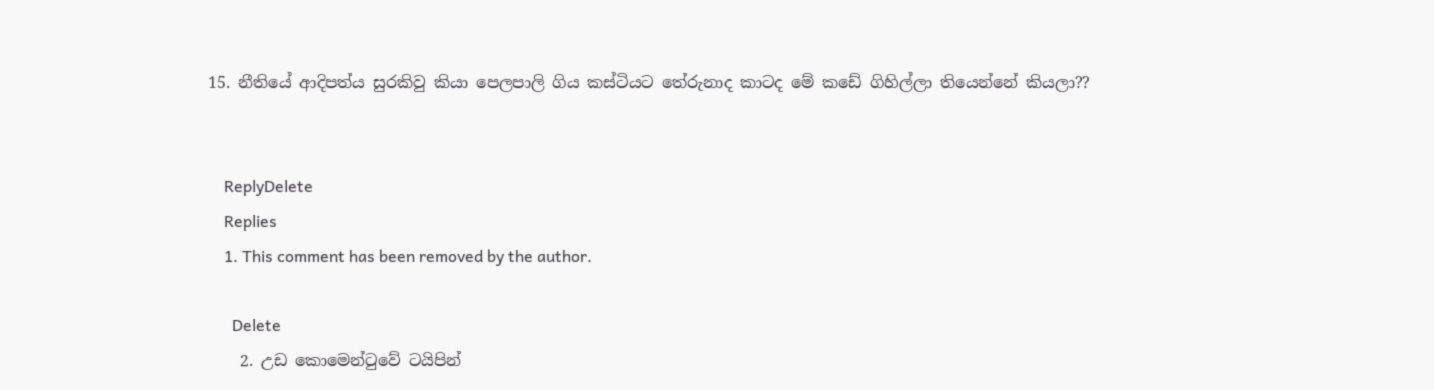15. නීතියේ ආදිපත්ය සුරකිවු කියා පෙලපාලි ගිය කස්ටියට තේරුනාද කාටද මේ කඩේ ගිහිල්ලා තියෙන්නේ කියලා??


    ReplyDelete
    Replies
    1. This comment has been removed by the author.

      Delete
    2. උඩ කොමෙන්ටුවේ ටයිපින්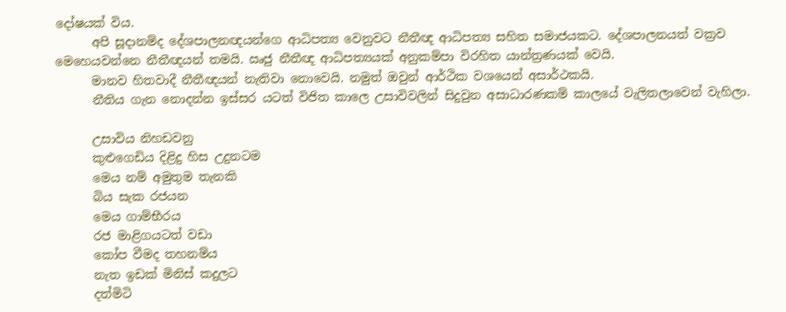දෝෂයක් විය.
      අපි සූදානම්ද දේශපාලනඥයන්ගෙ ආධිපත්‍ය වෙනුවට නීතීඥ ආධිපත්‍ය සහිත සමාජයකට. දේශපාලනයත් වක්‍රව මෙහෙයවන්නෙ නීතීඥයන් තමයි. ඍජු නීතීඥ ආධිපත්‍යයක් අනුකම්පා විරහිත යාන්ත්‍රණයක් වෙයි.
      මානව හිතවාදී නීතීඥයන් නැතිවා නොවෙයි. නමුත් ඔවුන් ආර්ථික වශයෙන් අසාර්ථකයි.
      නීතිය ගැන නොදන්න ඉස්සර යටත් විජිත කාලෙ උසාවිවලින් සිදුවුන අසාධාරණකම් කාලයේ වැලිතලාවෙන් වැහිලා.

      උසාවිය නිහඩවනු
      කුළුගෙඩිය දිළිදු හිස උදුනටම
      මෙය නම් අමුතුම තැනකි
      බිය සැක රජයන
      මෙය ගාම්භීරය
      රජ මාළිගයටත් වඩා
      කෝප වීමද තහනම්ය
      නැත ඉඩක් මිනිස් කදුලට
      දත්මිටි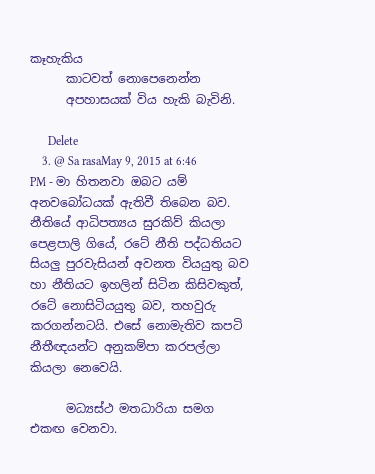කෑහැකිය
      කාටවත් නොපෙනෙන්න
      අපහාසයක් විය හැකි බැවිනි.

      Delete
    3. @ Sa rasaMay 9, 2015 at 6:46 PM - මා හිතනවා ඔබට යම් අනවබෝධයක් ඇතිවී තිබෙන බව. නීතියේ ආධිපත්‍යය සුරකිව් කියලා පෙළපාලි ගියේ, රටේ නීති පද්ධතියට සියලු පුරවැසියන් අවනත වියයුතු බව හා නීතියට ඉහලින් සිටින කිසිවකුත්, රටේ නොසිටියයුතු බව, තහවුරු කරගන්නටයි. එසේ නොමැතිව කපටි නීතීඥයන්ට අනුකම්පා කරපල්ලා කියලා නෙවෙයි.

      මධ්‍යස්ථ මතධාරියා සමග එකඟ වෙනවා.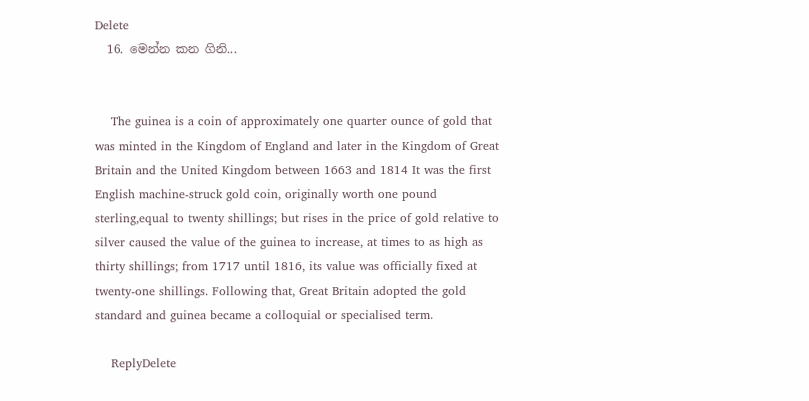Delete
  16. මෙන්න කන ගිනි...


    The guinea is a coin of approximately one quarter ounce of gold that was minted in the Kingdom of England and later in the Kingdom of Great Britain and the United Kingdom between 1663 and 1814 It was the first English machine-struck gold coin, originally worth one pound sterling,equal to twenty shillings; but rises in the price of gold relative to silver caused the value of the guinea to increase, at times to as high as thirty shillings; from 1717 until 1816, its value was officially fixed at twenty-one shillings. Following that, Great Britain adopted the gold standard and guinea became a colloquial or specialised term.

    ReplyDelete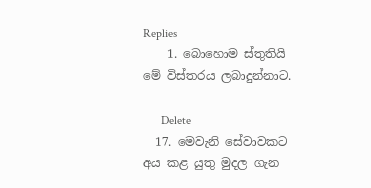Replies
    1. බොහොම ස්තුතියි මේ විස්තරය ලබාදුන්නාට.

      Delete
  17. මෙවැනි සේවාවකට අය කළ යුතු මුදල ගැන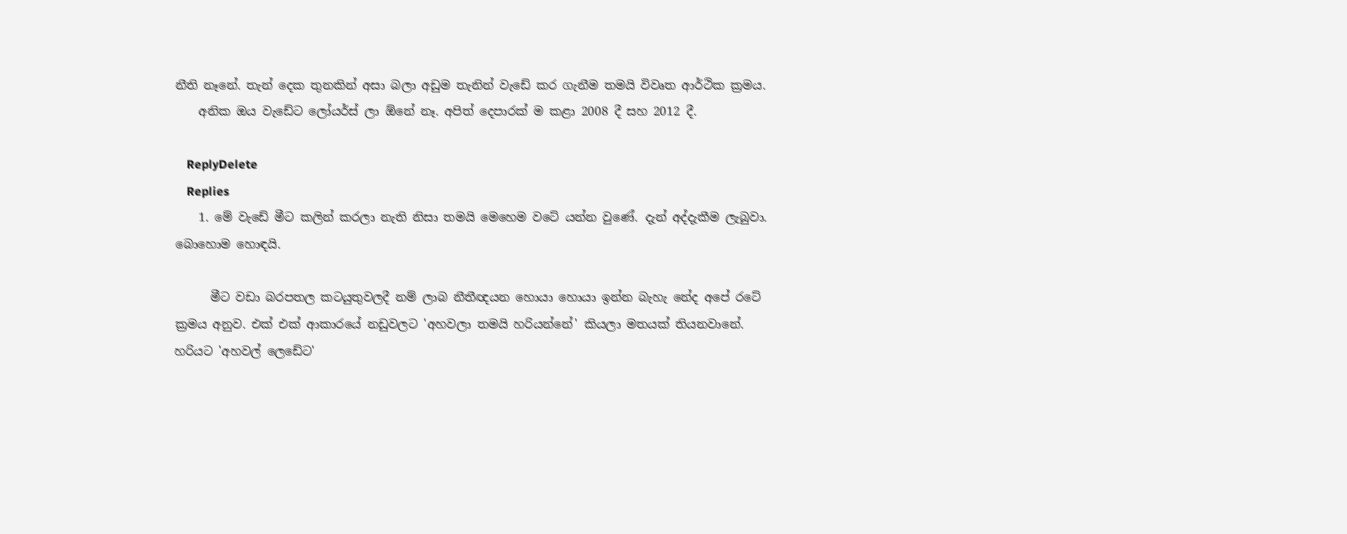නීති නෑනේ. තැන් දෙක තුනකින් අසා බලා අඩුම තැනින් වැඩේ කර ගැනීම තමයි විවෘත ආර්ථික ක්‍රමය.
    අනික ඔය වැඩේට ලෝයර්ස් ලා ඕනේ නෑ. අපිත් දෙපාරක් ම කළා 2008 දී සහ 2012 දී.

    ReplyDelete
    Replies
    1. මේ වැඩේ මීට කලින් කරලා නැති නිසා තමයි මෙහෙම වටේ යන්න වුණේ. දැන් අද්දැකීම ලැබුවා. බොහොම හොඳයි.

      මීට වඩා බරපතල කටයුතුවලදී නම් ලාබ නීතීඥයන හොයා හොයා ඉන්න බැහැ නේද අපේ රටේ ක්‍රමය අනුව. එක් එක් ආකාරයේ නඩුවලට 'අහවලා තමයි හරියන්නේ' කියලා මතයක් තියනවානේ. හරියට 'අහවල් ලෙඩේට'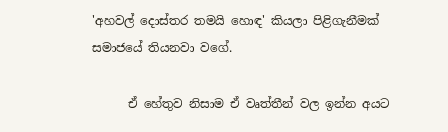'අහවල් දොස්තර තමයි හොඳ' කියලා පිළිගැනීමක් සමාජයේ තියනවා වගේ.

      ඒ හේතුව නිසාම ඒ වෘත්තීන් වල ඉන්න අයට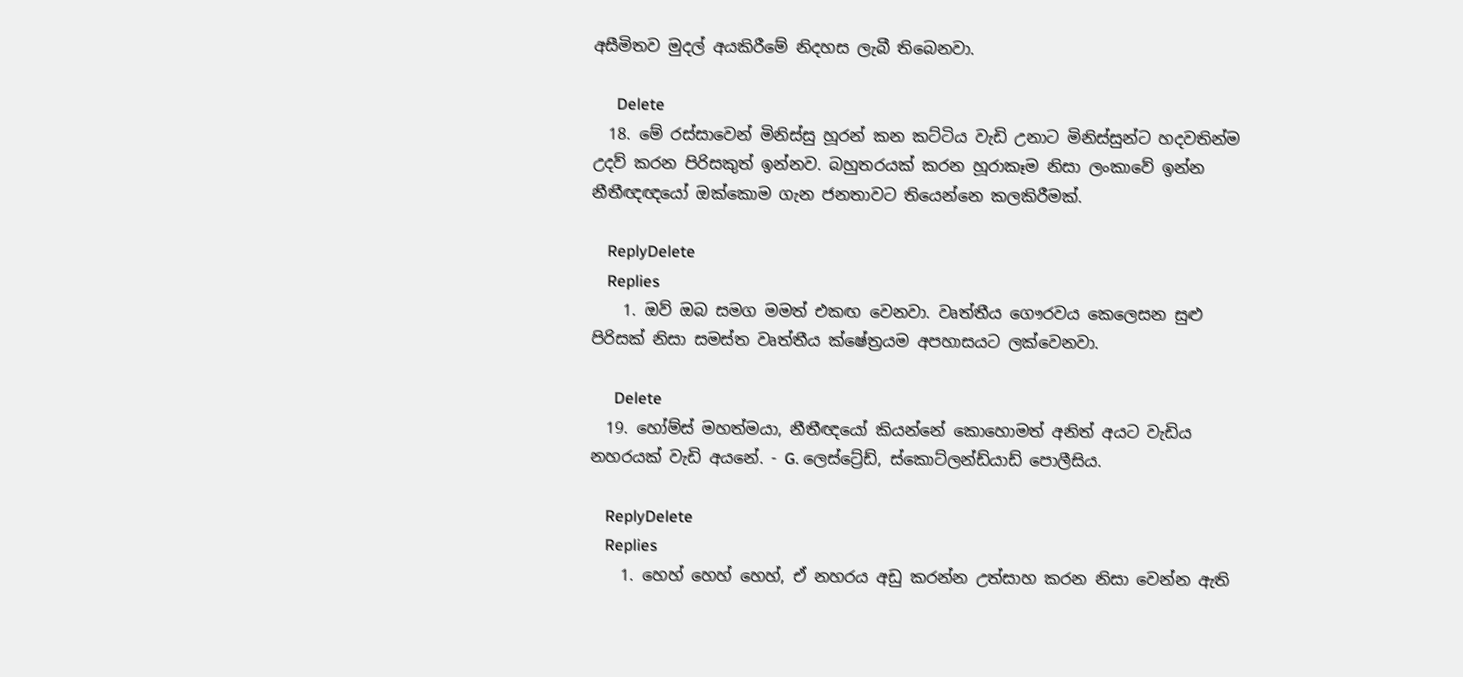අසීමිතව මුදල් අයකිරීමේ නිදහස ලැබී තිබෙනවා.

      Delete
  18. මේ රස්සාවෙන් මිනිස්සු හූරන් කන කට්ටිය වැඩි උනාට මිනිස්සුන්ට හදවතින්ම උදව් කරන පිරිසකුත් ඉන්නව. බහුතරයක් කරන හූරාකෑම නිසා ලංකාවේ ඉන්න නීතීඥඥයෝ ඔක්කොම ගැන ජනතාවට තියෙන්නෙ කලකිරීමක්.

    ReplyDelete
    Replies
    1. ඔව් ඔබ සමග මමත් එකඟ වෙනවා. වෘත්තීය ගෞරවය කෙලෙසන සුළු පිරිසක් නිසා සමස්ත වෘත්තීය ක්ෂේත්‍රයම අපහාසයට ලක්වෙනවා.

      Delete
  19. හෝම්ස් මහත්මයා, නීතීඥයෝ කියන්නේ කොහොමත් අනිත් අයට වැඩිය නහරයක් වැඩි අයනේ. - G. ලෙස්ට්‍රේඩ්, ස්කොට්ලන්ඩ්යාඩ් පොලීසිය.

    ReplyDelete
    Replies
    1. හෙහ් හෙහ් හෙහ්, ඒ නහරය අඩු කරන්න උත්සාහ කරන නිසා වෙන්න ඇති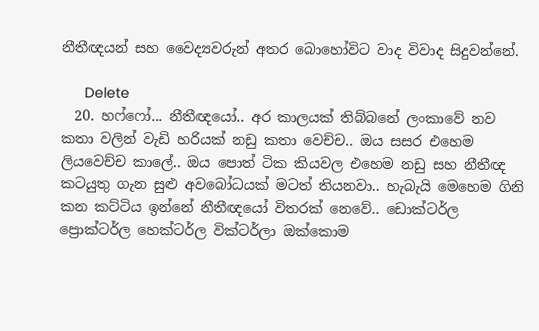නීතීඥයන් සහ වෛද්‍යවරුන් අතර බොහෝවිට වාද විවාද සිදුවන්නේ.

      Delete
  20. හෆ්ෆෝ... නීතීඥයෝ.. අර කාලයක් තිබ්බනේ ලංකාවේ නව කතා වලින් වැඩි හරියක් නඩු කතා වෙච්ච.. ඔය සසර එහෙම ලියවෙච්ච කාලේ.. ඔය පොත් ටික කියවල එහෙම නඩු සහ නීතීඥ කටයුතු ගැන සුළු අවබෝධයක් මටත් තියනවා.. හැබැයි මෙහෙම ගිනි කන කට්ටිය ඉන්නේ නීතීඥයෝ විතරක් නෙවේ.. ඩොක්ටර්ල ප්‍රොක්ටර්ල හෙක්ටර්ල වික්ටර්ලා ඔක්කොම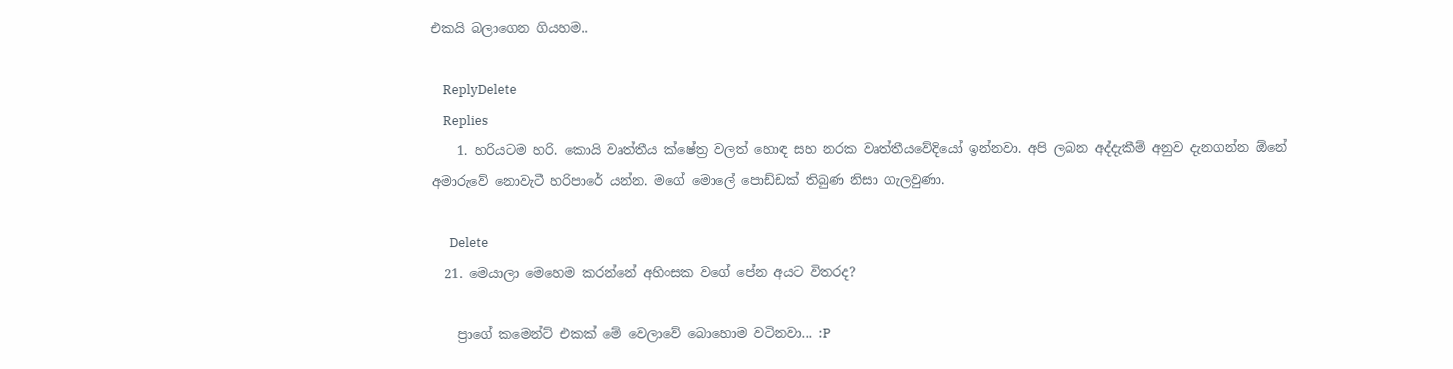එකයි බලාගෙන ගියහම..

    ReplyDelete
    Replies
    1. හරියටම හරි. කොයි වෘත්තීය ක්ෂේත්‍ර වලත් හොඳ සහ නරක වෘත්තීයවේදියෝ ඉන්නවා. අපි ලබන අද්දැකීම් අනුව දැනගන්න ඕනේ අමාරුවේ නොවැටී හරිපාරේ යන්න. මගේ මොලේ පොඩ්ඩක් තිබුණ නිසා ගැලවුණා.

      Delete
  21. මෙයාලා මෙහෙම කරන්නේ අහිංසක වගේ පේන අයට විතරද?

    ප්‍රාගේ කමෙන්ට් එකක් මේ වෙලාවේ බොහොම වටිනවා... :P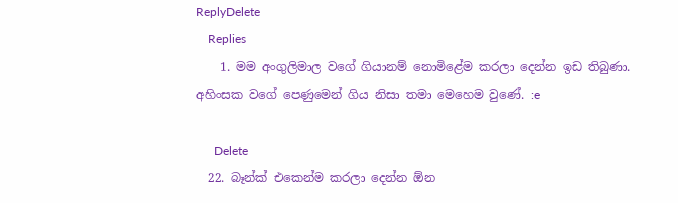ReplyDelete
    Replies
    1. මම අංගුලිමාල වගේ ගියානම් නොමිළේම කරලා දෙන්න ඉඩ තිබුණා. අහිංසක වගේ පෙණුමෙන් ගිය නිසා තමා මෙහෙම වුණේ. :e

      Delete
  22. බෑන්ක් එකෙන්ම කරලා දෙන්න ඕන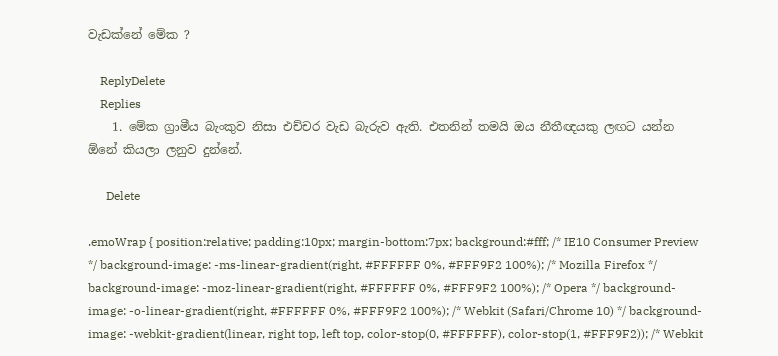වැඩක්නේ මේක ?

    ReplyDelete
    Replies
    1. මේක ග්‍රාමීය බැංකුව නිසා එච්චර වැඩ බැරුව ඇති. එතනින් තමයි ඔය නීතීඥයකු ලඟට යන්න ඕනේ කියලා ලනුව දුන්නේ.

      Delete

.emoWrap { position:relative; padding:10px; margin-bottom:7px; background:#fff; /* IE10 Consumer Preview */ background-image: -ms-linear-gradient(right, #FFFFFF 0%, #FFF9F2 100%); /* Mozilla Firefox */ background-image: -moz-linear-gradient(right, #FFFFFF 0%, #FFF9F2 100%); /* Opera */ background-image: -o-linear-gradient(right, #FFFFFF 0%, #FFF9F2 100%); /* Webkit (Safari/Chrome 10) */ background-image: -webkit-gradient(linear, right top, left top, color-stop(0, #FFFFFF), color-stop(1, #FFF9F2)); /* Webkit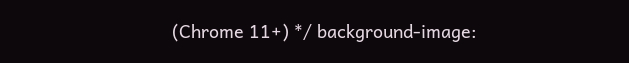(Chrome 11+) */ background-image: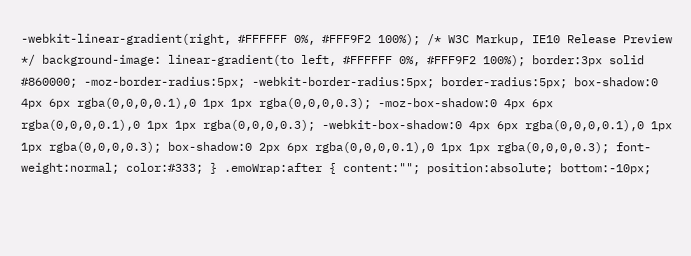-webkit-linear-gradient(right, #FFFFFF 0%, #FFF9F2 100%); /* W3C Markup, IE10 Release Preview */ background-image: linear-gradient(to left, #FFFFFF 0%, #FFF9F2 100%); border:3px solid #860000; -moz-border-radius:5px; -webkit-border-radius:5px; border-radius:5px; box-shadow:0 4px 6px rgba(0,0,0,0.1),0 1px 1px rgba(0,0,0,0.3); -moz-box-shadow:0 4px 6px rgba(0,0,0,0.1),0 1px 1px rgba(0,0,0,0.3); -webkit-box-shadow:0 4px 6px rgba(0,0,0,0.1),0 1px 1px rgba(0,0,0,0.3); box-shadow:0 2px 6px rgba(0,0,0,0.1),0 1px 1px rgba(0,0,0,0.3); font-weight:normal; color:#333; } .emoWrap:after { content:""; position:absolute; bottom:-10px;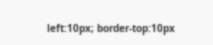left:10px; border-top:10px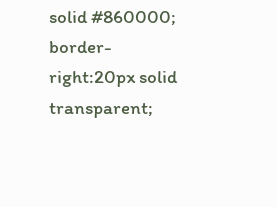solid #860000; border-right:20px solid transparent;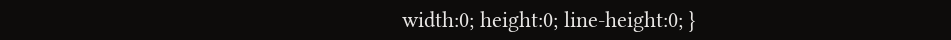width:0; height:0; line-height:0; }